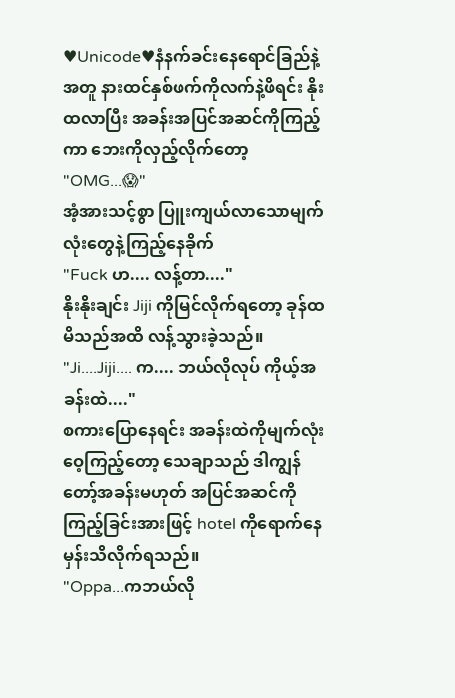♥Unicode♥နံနက်ခင်းနေရောင်ခြည်နဲ့အတူ နားထင်နှစ်ဖက်ကိုလက်နဲ့ဖိရင်း နိုးထလာပြီး အခန်းအပြင်အဆင်ကိုကြည့်ကာ ဘေးကိုလှည့်လိုက်တော့
"OMG...😱"
အံ့အားသင့်စွာ ပြူးကျယ်လာသောမျက်လုံးတွေနဲ့ကြည့်နေခိုက်
"Fuck ဟ.... လန့်တာ...."
နိုးနိုးချင်း Jiji ကိုမြင်လိုက်ရတော့ ခုန်ထမိသည်အထိ လန့်သွားခဲ့သည်။
"Ji....Jiji.... က.... ဘယ်လိုလုပ် ကိုယ့်အခန်းထဲ...."
စကားပြောနေရင်း အခန်းထဲကိုမျက်လုံးဝေ့ကြည့်တော့ သေချာသည် ဒါကျွန်တော့်အခန်းမဟုတ် အပြင်အဆင်ကိုကြည့်ခြင်းအားဖြင့် hotel ကိုရောက်နေမှန်းသိလိုက်ရသည်။
"Oppa...ကဘယ်လို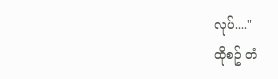လုပ်...."
ထိုစဥ် တံ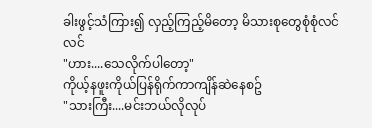ခါးဖွင့်သံကြား၍ လှည့်ကြည့်မိတော့ မိသားစုတွေစုံစုံလင်လင်
"ဟား....သေလိုက်ပါတော့"
ကိုယ့်နဖူးကိုယ်ပြန်ရိုက်ကာကျိန်ဆဲနေစဥ်
"သားကြီး....မင်းဘယ်လိုလုပ်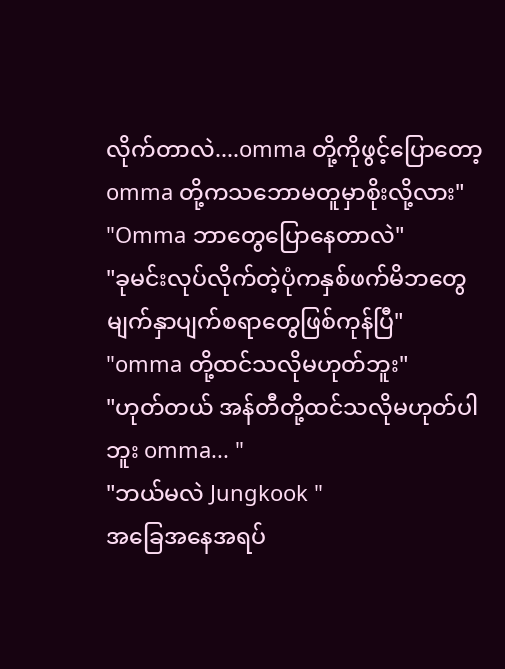လိုက်တာလဲ....omma တို့ကိုဖွင့်ပြောတော့ omma တို့ကသဘောမတူမှာစိုးလို့လား"
"Omma ဘာတွေပြောနေတာလဲ"
"ခုမင်းလုပ်လိုက်တဲ့ပုံကနှစ်ဖက်မိဘတွေမျက်နှာပျက်စရာတွေဖြစ်ကုန်ပြီ"
"omma တို့ထင်သလိုမဟုတ်ဘူး"
"ဟုတ်တယ် အန်တီတို့ထင်သလိုမဟုတ်ပါဘူး omma... "
"ဘယ်မလဲ Jungkook "
အခြေအနေအရပ်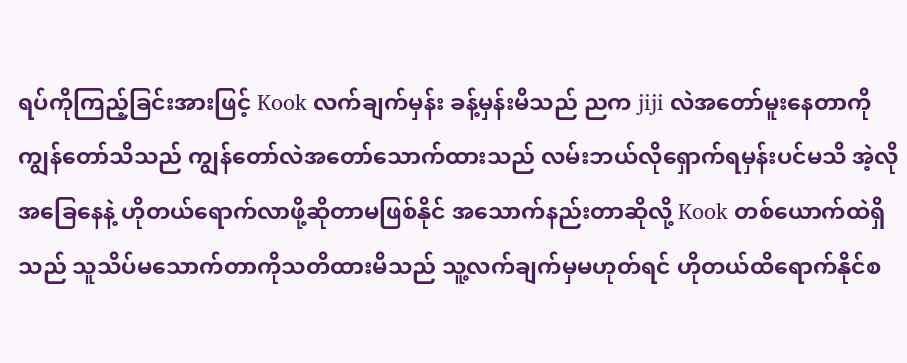ရပ်ကိုကြည့်ခြင်းအားဖြင့် Kook လက်ချက်မှန်း ခန့်မှန်းမိသည် ညက jiji လဲအတော်မူးနေတာကို ကျွန်တော်သိသည် ကျွန်တော်လဲအတော်သောက်ထားသည် လမ်းဘယ်လိုရှောက်ရမှန်းပင်မသိ အဲ့လိုအခြေနေနဲ့ ဟိုတယ်ရောက်လာဖို့ဆိုတာမဖြစ်နိုင် အသောက်နည်းတာဆိုလို့ Kook တစ်ယောက်ထဲရှိသည် သူသိပ်မသောက်တာကိုသတိထားမိသည် သူ့လက်ချက်မှမဟုတ်ရင် ဟိုတယ်ထိရောက်နိုင်စ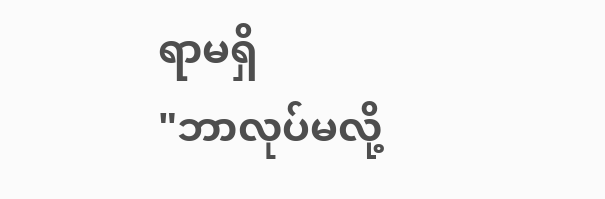ရာမရှိ
"ဘာလုပ်မလို့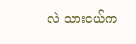လဲ သားငယ်က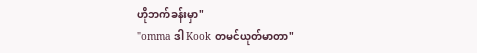ဟိုဘက်ခန်းမှာ"
"omma ဒါ Kook တမင်ယုတ်မာတာ"